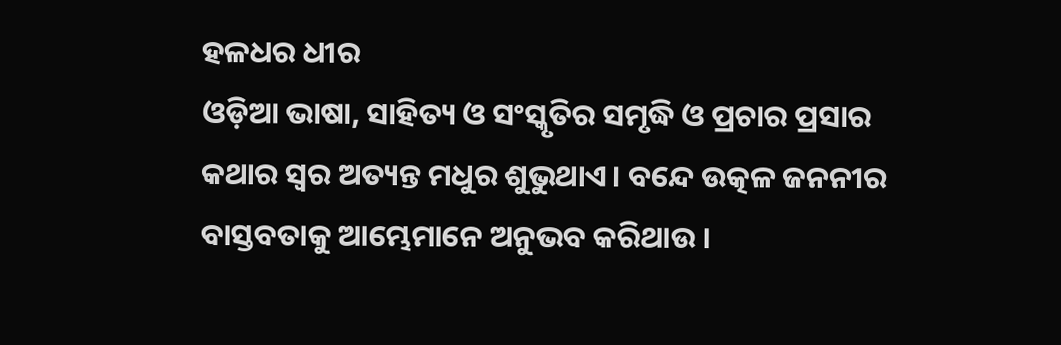ହଳଧର ଧୀର
ଓଡ଼ିଆ ଭାଷା, ସାହିତ୍ୟ ଓ ସଂସ୍କୃତିର ସମୃଦ୍ଧି ଓ ପ୍ରଚାର ପ୍ରସାର କଥାର ସ୍ୱର ଅତ୍ୟନ୍ତ ମଧୁର ଶୁଭୁଥାଏ। ବନ୍ଦେ ଉତ୍କଳ ଜନନୀର ବାସ୍ତବତାକୁ ଆମ୍ଭେମାନେ ଅନୁଭବ କରିଥାଉ ।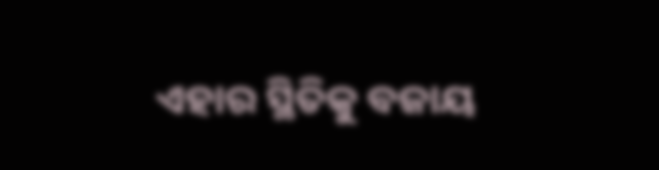ଏହାର ସ୍ଥିତିକୁ ବଜାୟ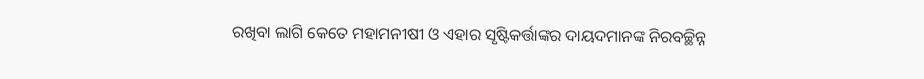ରଖିବା ଲାଗି କେତେ ମହାମନୀଷୀ ଓ ଏହାର ସୃଷ୍ଟିକର୍ତ୍ତାଙ୍କର ଦାୟଦମାନଙ୍କ ନିରବଚ୍ଛିନ୍ନ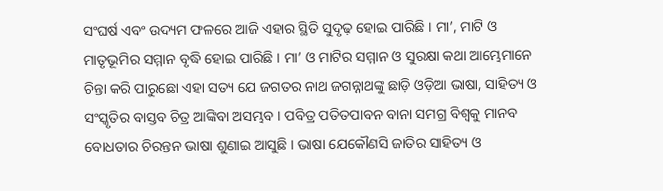ସଂଘର୍ଷ ଏବଂ ଉଦ୍ୟମ ଫଳରେ ଆଜି ଏହାର ସ୍ଥିତି ସୁଦୃଢ଼ ହୋଇ ପାରିଛି । ମା’, ମାଟି ଓ ମାତୃଭୂମିର ସମ୍ମାନ ବୃଦ୍ଧି ହୋଇ ପାରିଛି । ମା’ ଓ ମାଟିର ସମ୍ମାନ ଓ ସୁରକ୍ଷା କଥା ଆମ୍ଭେମାନେ ଚିନ୍ତା କରି ପାରୁଛୋ ଏହା ସତ୍ୟ ଯେ ଜଗତର ନାଥ ଜଗନ୍ନାଥଙ୍କୁ ଛାଡ଼ି ଓଡ଼ିଆ ଭାଷା, ସାହିତ୍ୟ ଓ ସଂସ୍କୃତିର ବାସ୍ତବ ଚିତ୍ର ଆଙ୍କିବା ଅସମ୍ଭବ । ପବିତ୍ର ପତିତପାବନ ବାନା ସମଗ୍ର ବିଶ୍ୱକୁ ମାନବ ବୋଧତାର ଚିରନ୍ତନ ଭାଷା ଶୁଣାଇ ଆସୁଛି । ଭାଷା ଯେକୌଣସି ଜାତିର ସାହିତ୍ୟ ଓ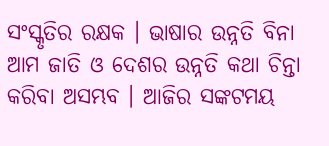ସଂସ୍କୃତିର ରକ୍ଷକ । ଭାଷାର ଉନ୍ନତି ବିନା ଆମ ଜାତି ଓ ଦେଶର ଉନ୍ନତି କଥା ଚିନ୍ତା କରିବା ଅସମ୍ଭବ । ଆଜିର ସଙ୍କଟମୟ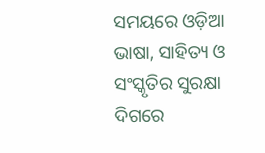ସମୟରେ ଓଡ଼ିଆ ଭାଷା, ସାହିତ୍ୟ ଓ ସଂସ୍କୃତିର ସୁରକ୍ଷା ଦିଗରେ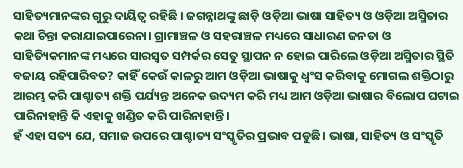ସାହିତ୍ୟମାନଙ୍କର ଗୁରୁ ଦାୟିତ୍ୱ ରହିଛି । ଜଗନ୍ନାଥଙ୍କୁ ଛାଡ଼ି ଓଡ଼ିଆ ଭାଷା ସାହିତ୍ୟ ଓ ଓଡ଼ିଆ ଅସ୍ମିତାର କଥା ଚିନ୍ତା କରାଯାଇପାରେନା। ଗ୍ରାମାଞ୍ଚଳ ଓ ସହରାଞ୍ଚଳ ମଧ୍ୟରେ ସାଧାରଣ ଜନତା ଓ ସାହିତ୍ୟିକମାନଙ୍କ ମଧ୍ୟରେ ସାରସ୍ୱତ ସମ୍ପର୍କର ସେତୁ ସ୍ଥାପନ ନ ହୋଇ ପାରିଲେ ଓଡ଼ିଆ ଅସ୍ମିତାର ସ୍ଥିତି ବଜାୟ ରହିପାରିବତ? କାହିଁ କେଉଁ କାଳରୁ ଆମ ଓଡ଼ିଆ ଭାଷାକୁ ଧ୍ୱଂସ କରିବାକୁ ମୋଗଲ ଶକ୍ତିଠାରୁ ଆରମ୍ଭ କରି ପାଶ୍ଚାତ୍ୟ ଶକ୍ତି ପର୍ଯ୍ୟନ୍ତ ଅନେକ ଉଦ୍ୟମ କରି ମଧ୍ୟ ଆମ ଓଡ଼ିଆ ଭାଷାର ବିଲୋପ ଘଟାଇ ପାରିନାହାନ୍ତି କି ଏହାକୁ ଖଣ୍ଡିତ କରି ପାରିନାହାନ୍ତି।
ହଁ ଏହା ସତ୍ୟ ଯେ, ସମାଜ ଉପରେ ପାଶ୍ଚାତ୍ୟ ସଂସ୍କୃତିର ପ୍ରଭାବ ପଡୁଛି। ଭାଷା, ସାହିତ୍ୟ ଓ ସଂସ୍କୃତି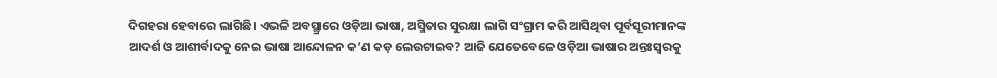ଦିଗହରା ହେବାରେ ଲାଗିଛି। ଏଭଳି ଅବସ୍ଥ୍ରାରେ ଓଡ଼ିଆ ଭାଷା, ଅସ୍ମିତାର ସୁରକ୍ଷା ଲାଗି ସଂଗ୍ରାମ କରି ଆସିଥିବା ପୂର୍ବସୂରୀମାନଙ୍କ ଆଦର୍ଶ ଓ ଆଶୀର୍ବାଦକୁ ନେଇ ଭାଷା ଆନ୍ଦୋଳନ କ’ଣ କଡ଼ ଲେଉଟାଇବ? ଆଜି ଯେତେବେଳେ ଓଡ଼ିଆ ଭାଷାର ଅନ୍ତଃସ୍ୱରକୁ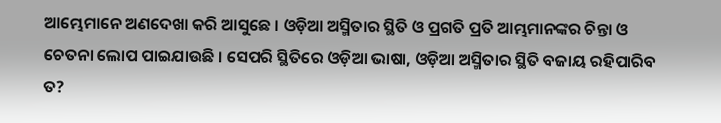ଆମ୍ଭେମାନେ ଅଣଦେଖା କରି ଆସୁଛେ । ଓଡ଼ିଆ ଅସ୍ମିତାର ସ୍ଥିତି ଓ ପ୍ରଗତି ପ୍ରତି ଆମ୍ଭମାନଙ୍କର ଚିନ୍ତା ଓ ଚେତନା ଲୋପ ପାଇଯାଉଛି । ସେପରି ସ୍ଥିତିରେ ଓଡ଼ିଆ ଭାଷା, ଓଡ଼ିଆ ଅସ୍ମିତାର ସ୍ଥିତି ବଜାୟ ରହିପାରିବ ତ?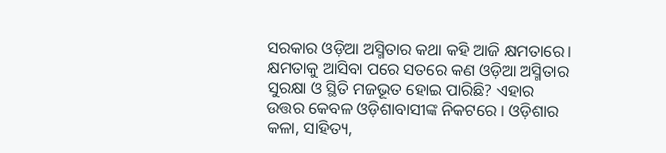ସରକାର ଓଡ଼ିଆ ଅସ୍ମିତାର କଥା କହି ଆଜି କ୍ଷମତାରେ। କ୍ଷମତାକୁ ଆସିବା ପରେ ସତରେ କଣ ଓଡ଼ିଆ ଅସ୍ମିତାର ସୁରକ୍ଷା ଓ ସ୍ଥିତି ମଜଭୂତ ହୋଇ ପାରିଛି? ଏହାର ଉତ୍ତର କେବଳ ଓଡ଼ିଶାବାସୀଙ୍କ ନିକଟରେ । ଓଡ଼ିଶାର କଳା, ସାହିତ୍ୟ,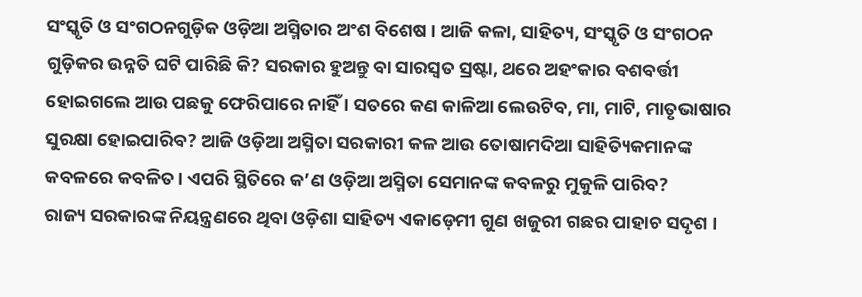ସଂସ୍କୃତି ଓ ସଂଗଠନଗୁଡ଼ିକ ଓଡ଼ିଆ ଅସ୍ମିତାର ଅଂଶ ବିଶେଷ । ଆଜି କଳା, ସାହିତ୍ୟ, ସଂସ୍କୃତି ଓ ସଂଗଠନ ଗୁଡ଼ିକର ଉନ୍ନତି ଘଟି ପାରିଛି କି? ସରକାର ହୁଅନ୍ତୁ ବା ସାରସ୍ୱତ ସ୍ରଷ୍ଟା, ଥରେ ଅହଂକାର ବଶବର୍ତ୍ତୀ ହୋଇଗଲେ ଆଉ ପଛକୁ ଫେରିପାରେ ନାହିଁ । ସତରେ କଣ କାଳିଆ ଲେଉଟିବ, ମା, ମାଟି, ମାତୃଭାଷାର ସୁରକ୍ଷା ହୋଇପାରିବ? ଆଜି ଓଡ଼ିଆ ଅସ୍ମିତା ସରକାରୀ କଳ ଆଉ ତୋଷାମଦିଆ ସାହିତ୍ୟିକମାନଙ୍କ କବଳରେ କବଳିତ। ଏପରି ସ୍ଥିତିରେ କ’ଣ ଓଡ଼ିଆ ଅସ୍ମିତା ସେମାନଙ୍କ କବଳରୁ ମୁକୁଳି ପାରିବ?
ରାଜ୍ୟ ସରକାରଙ୍କ ନିୟନ୍ତ୍ରଣରେ ଥିବା ଓଡ଼ିଶା ସାହିତ୍ୟ ଏକାଡ଼େମୀ ଗୁଣ ଖଜୁରୀ ଗଛର ପାହାଚ ସଦୃଶ ।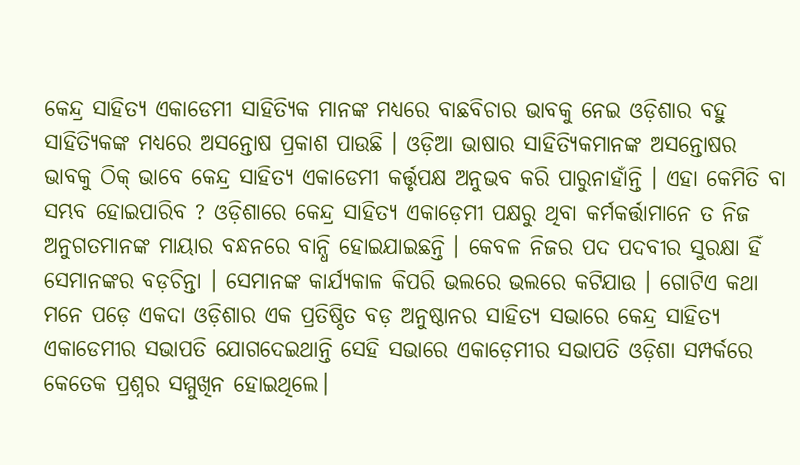କେନ୍ଦ୍ର ସାହିତ୍ୟ ଏକାଡେମୀ ସାହିତ୍ୟିକ ମାନଙ୍କ ମଧ୍ୟରେ ବାଛବିଚାର ଭାବକୁ ନେଇ ଓଡ଼ିଶାର ବହୁ ସାହିତ୍ୟିକଙ୍କ ମଧ୍ୟରେ ଅସନ୍ତୋଷ ପ୍ରକାଶ ପାଉଛି । ଓଡ଼ିଆ ଭାଷାର ସାହିତ୍ୟିକମାନଙ୍କ ଅସନ୍ତୋଷର ଭାବକୁ ଠିକ୍ ଭାବେ କେନ୍ଦ୍ର ସାହିତ୍ୟ ଏକାଡେମୀ କର୍ତ୍ତୃପକ୍ଷ ଅନୁଭବ କରି ପାରୁନାହାଁନ୍ତି । ଏହା କେମିତି ବା ସମ୍ଭବ ହୋଇପାରିବ ? ଓଡ଼ିଶାରେ କେନ୍ଦ୍ର ସାହିତ୍ୟ ଏକାଡ଼େମୀ ପକ୍ଷରୁ ଥିବା କର୍ମକର୍ତ୍ତାମାନେ ତ ନିଜ ଅନୁଗତମାନଙ୍କ ମାୟାର ବନ୍ଧନରେ ବାନ୍ଧି ହୋଇଯାଇଛନ୍ତି । କେବଳ ନିଜର ପଦ ପଦବୀର ସୁରକ୍ଷା ହିଁ ସେମାନଙ୍କର ବଡ଼ଚିନ୍ତା । ସେମାନଙ୍କ କାର୍ଯ୍ୟକାଳ କିପରି ଭଲରେ ଭଲରେ କଟିଯାଉ । ଗୋଟିଏ କଥା ମନେ ପଡ଼େ ଏକଦା ଓଡ଼ିଶାର ଏକ ପ୍ରତିଷ୍ଠିତ ବଡ଼ ଅନୁଷ୍ଠାନର ସାହିତ୍ୟ ସଭାରେ କେନ୍ଦ୍ର ସାହିତ୍ୟ ଏକାଡେମୀର ସଭାପତି ଯୋଗଦେଇଥାନ୍ତି ସେହି ସଭାରେ ଏକାଡ଼େମୀର ସଭାପତି ଓଡ଼ିଶା ସମ୍ପର୍କରେ କେତେକ ପ୍ରଶ୍ନର ସମ୍ମୁଖିନ ହୋଇଥିଲେ।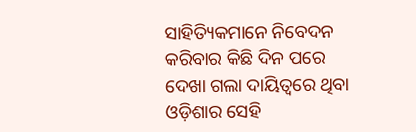ସାହିତ୍ୟିକମାନେ ନିବେଦନ କରିବାର କିଛି ଦିନ ପରେ ଦେଖା ଗଲା ଦାୟିତ୍ୱରେ ଥିବା ଓଡ଼ିଶାର ସେହି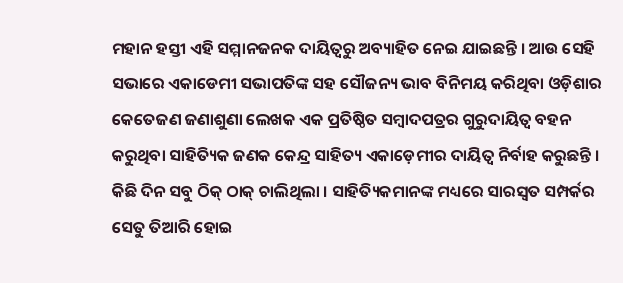ମହାନ ହସ୍ତୀ ଏହି ସମ୍ମାନଜନକ ଦାୟିତ୍ୱରୁ ଅବ୍ୟାହିତ ନେଇ ଯାଇଛନ୍ତି । ଆଉ ସେହି ସଭାରେ ଏକାଡେମୀ ସଭାପତିଙ୍କ ସହ ସୌଜନ୍ୟ ଭାବ ବିନିମୟ କରିଥିବା ଓଡ଼ିଶାର କେତେଜଣ ଜଣାଶୁଣା ଲେଖକ ଏକ ପ୍ରତିଷ୍ଠିତ ସମ୍ବାଦପତ୍ରର ଗୁରୁଦାୟିତ୍ୱ ବହନ କରୁଥିବା ସାହିତ୍ୟିକ ଜଣକ କେନ୍ଦ୍ର ସାହିତ୍ୟ ଏକାଡ଼େମୀର ଦାୟିତ୍ୱ ନିର୍ବାହ କରୁଛନ୍ତି । କିଛି ଦିନ ସବୁ ଠିକ୍ ଠାକ୍ ଚାଲିଥିଲା । ସାହିତ୍ୟିକମାନଙ୍କ ମଧ୍ୟରେ ସାରସ୍ୱତ ସମ୍ପର୍କର ସେତୁ ତିଆରି ହୋଇ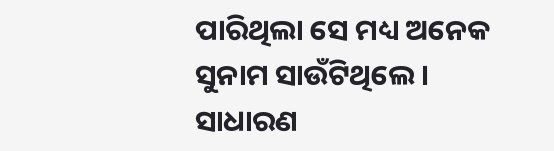ପାରିଥିଲା ସେ ମଧ୍ୟ ଅନେକ ସୁନାମ ସାଉଁଟିଥିଲେ । ସାଧାରଣ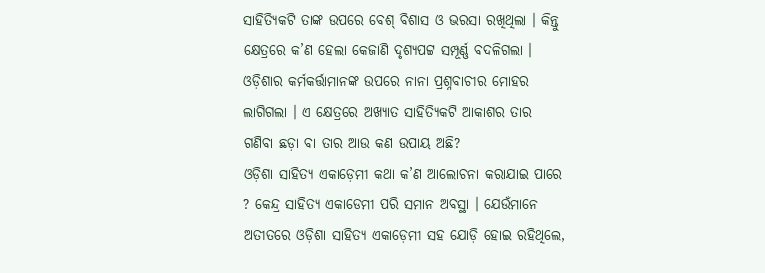ସାହିତ୍ୟିକଟି ତାଙ୍କ ଉପରେ ବେଶ୍ ବିଶାସ ଓ ଭରସା ରଖିଥିଲା । କିନ୍ତୁ କ୍ଷେତ୍ରରେ କ’ଣ ହେଲା କେଜାଣି ଦୃଶ୍ୟପଟ୍ଟ ସମ୍ପୂର୍ଣ୍ଣ ବଦଳିଗଲା । ଓଡ଼ିଶାର କର୍ମକର୍ତ୍ତାମାନଙ୍କ ଉପରେ ନାନା ପ୍ରଶ୍ନବାଚୀର ମୋହର ଲାଗିଗଲା । ଏ କ୍ଷେତ୍ରରେ ଅଖ୍ୟାତ ସାହିତ୍ୟିକଟି ଆକାଶର ତାର ଗଣିବା ଛଡ଼ା ବା ତାର ଆଉ କଣ ଉପାୟ ଅଛି?
ଓଡ଼ିଶା ସାହିତ୍ୟ ଏକାଡ଼େମୀ କଥା କ’ଣ ଆଲୋଚନା କରାଯାଇ ପାରେ ? କେନ୍ଦ୍ର ସାହିତ୍ୟ ଏକାଡେମୀ ପରି ସମାନ ଅବସ୍ଥା । ଯେଉଁମାନେ ଅତୀତରେ ଓଡ଼ିଶା ସାହିତ୍ୟ ଏକାଡ଼େମୀ ସହ ଯୋଡ଼ି ହୋଇ ରହିଥିଲେ,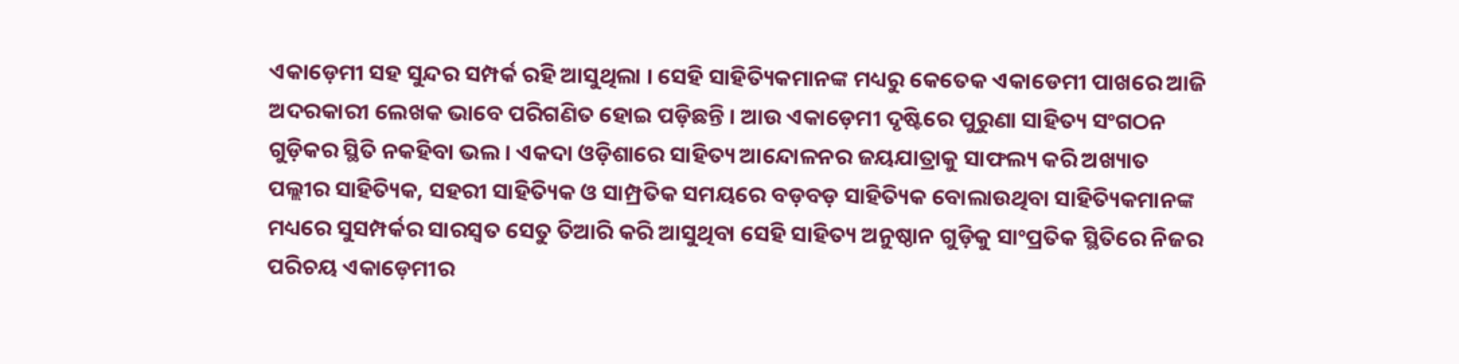ଏକାଡ଼େମୀ ସହ ସୁନ୍ଦର ସମ୍ପର୍କ ରହି ଆସୁଥିଲା । ସେହି ସାହିତ୍ୟିକମାନଙ୍କ ମଧ୍ୟରୁ କେତେକ ଏକାଡେମୀ ପାଖରେ ଆଜି ଅଦରକାରୀ ଲେଖକ ଭାବେ ପରିଗଣିତ ହୋଇ ପଡ଼ିଛନ୍ତି । ଆଉ ଏକାଡ଼େମୀ ଦୃଷ୍ଟିରେ ପୁରୁଣା ସାହିତ୍ୟ ସଂଗଠନ ଗୁଡ଼ିକର ସ୍ଥିତି ନକହିବା ଭଲ । ଏକଦା ଓଡ଼ିଶାରେ ସାହିତ୍ୟ ଆନ୍ଦୋଳନର ଜୟଯାତ୍ରାକୁ ସାଫଲ୍ୟ କରି ଅଖ୍ୟାତ ପଲ୍ଲୀର ସାହିତ୍ୟିକ, ସହରୀ ସାହିତ୍ୟିକ ଓ ସାମ୍ପ୍ରତିକ ସମୟରେ ବଡ଼ବଡ଼ ସାହିତ୍ୟିକ ବୋଲାଉଥିବା ସାହିତ୍ୟିକମାନଙ୍କ ମଧ୍ୟରେ ସୁସମ୍ପର୍କର ସାରସ୍ୱତ ସେତୁ ତିଆରି କରି ଆସୁଥିବା ସେହି ସାହିତ୍ୟ ଅନୁଷ୍ଠାନ ଗୁଡ଼ିକୁ ସାଂପ୍ରତିକ ସ୍ଥିତିରେ ନିଜର ପରିଚୟ ଏକାଡ଼େମୀର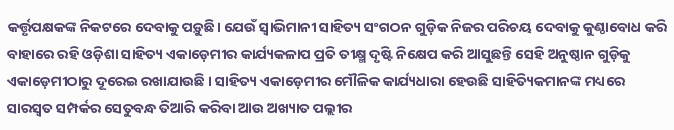କର୍ତ୍ତୃପକ୍ଷକଙ୍କ ନିକଟରେ ଦେବାକୁ ପଡ଼ୁଛି। ଯେଉଁ ସ୍ୱାଭିମାନୀ ସାହିତ୍ୟ ସଂଗଠନ ଗୁଡ଼ିକ ନିଜର ପରିଚୟ ଦେବାକୁ କୁଣ୍ଠାବୋଧ କରି ବାହାରେ ରହି ଓଡ଼ିଶା ସାହିତ୍ୟ ଏକାଡ଼େମୀର କାର୍ଯ୍ୟକଳାପ ପ୍ରତି ତୀକ୍ଷ୍ମ ଦୃଷ୍ଟି ନିକ୍ଷେପ କରି ଆସୁଛନ୍ତି ସେହି ଅନୁଷ୍ଠାନ ଗୁଡ଼ିକୁ ଏକାଡ଼େମୀଠାରୁ ଦୂରେଇ ରଖାଯାଉଛି । ସାହିତ୍ୟ ଏକାଡ଼େମୀର ମୌଳିକ କାର୍ଯ୍ୟଧାରା ହେଉଛି ସାହିତ୍ୟିକମାନଙ୍କ ମଧ୍ୟରେ ସାରସ୍ୱତ ସମ୍ପର୍କର ସେତୁବନ୍ଧ ତିଆରି କରିବା ଆଉ ଅଖ୍ୟାତ ପଲ୍ଲୀର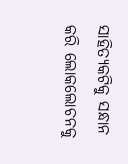ସାହିତ୍ୟକଟିକୁ ସନ୍ଧାନ କରି ଲୋକଲୋଚନକୁ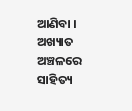ଆଣିବା । ଅଖ୍ୟାତ ଅଞ୍ଚଳରେ ସାହିତ୍ୟ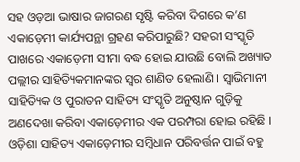ସହ ଓଡ଼ଆ ଭାଷାର ଜାଗରଣ ସୃଷ୍ଟି କରିବା ଦିଗରେ କ’ଣ ଏକାଡ଼େମୀ କାର୍ଯ୍ୟପନ୍ଥା ଗ୍ରହଣ କରିପାରୁଛି? ସହରୀ ସଂସ୍କୃତି ପାଖରେ ଏକାଡ଼େମୀ ସୀମା ବଦ୍ଧ ହୋଇ ଯାଉଛି ବୋଲି ଅଖ୍ୟାତ ପଲ୍ଲୀର ସାହିତ୍ୟିକମାନଙ୍କର ସ୍ୱର ଶାଣିତ ହେଲାଣି । ସ୍ୱାଭିମାନୀ ସାହିତ୍ୟିକ ଓ ପୁରାତନ ସାହିତ୍ୟ ସଂସ୍କୃତି ଅନୁଷ୍ଠାନ ଗୁଡ଼ିକୁ ଅଣଦେଖା କରିବା ଏକାଡ଼େମୀର ଏକ ପରମ୍ପରା ହୋଇ ରହିଛି ।
ଓଡ଼ିଶା ସାହିତ୍ୟ ଏକାଡ଼େମୀର ସମ୍ବିଧାନ ପରିବର୍ତ୍ତନ ପାଇଁ ବହୁ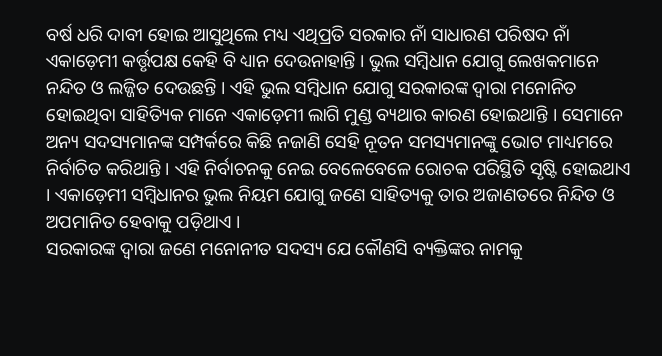ବର୍ଷ ଧରି ଦାବୀ ହୋଇ ଆସୁଥିଲେ ମଧ୍ୟ ଏଥିପ୍ରତି ସରକାର ନାଁ ସାଧାରଣ ପରିଷଦ ନାଁ ଏକାଡ଼େମୀ କର୍ତ୍ତୃପକ୍ଷ କେହି ବି ଧ୍ୟାନ ଦେଉନାହାନ୍ତି । ଭୁଲ ସମ୍ବିଧାନ ଯୋଗୁ ଲେଖକମାନେ ନନ୍ଦିତ ଓ ଲଜ୍ଜିତ ଦେଉଛନ୍ତି । ଏହି ଭୁଲ ସମ୍ବିଧାନ ଯୋଗୁ ସରକାରଙ୍କ ଦ୍ୱାରା ମନୋନିତ ହୋଇଥିବା ସାହିତ୍ୟିକ ମାନେ ଏକାଡ଼େମୀ ଲାଗି ମୁଣ୍ଡ ବ୍ୟଥାର କାରଣ ହୋଇଥାନ୍ତି । ସେମାନେ ଅନ୍ୟ ସଦସ୍ୟମାନଙ୍କ ସମ୍ପର୍କରେ କିଛି ନଜାଣି ସେହି ନୂତନ ସମସ୍ୟମାନଙ୍କୁ ଭୋଟ ମାଧ୍ୟମରେ ନିର୍ବାଚିତ କରିଥାନ୍ତି । ଏହି ନିର୍ବାଚନକୁ ନେଇ ବେଳେବେଳେ ରୋଚକ ପରିସ୍ଥିତି ସୃଷ୍ଟି ହୋଇଥାଏ । ଏକାଡ଼େମୀ ସମ୍ବିଧାନର ଭୁଲ ନିୟମ ଯୋଗୁ ଜଣେ ସାହିତ୍ୟକୁ ତାର ଅଜାଣତରେ ନିନ୍ଦିତ ଓ ଅପମାନିତ ହେବାକୁ ପଡ଼ିଥାଏ ।
ସରକାରଙ୍କ ଦ୍ୱାରା ଜଣେ ମନୋନୀତ ସଦସ୍ୟ ଯେ କୌଣସି ବ୍ୟକ୍ତିଙ୍କର ନାମକୁ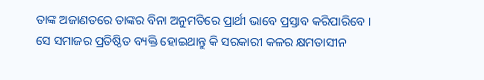ତାଙ୍କ ଅଜାଣତରେ ତାଙ୍କର ବିନା ଅନୁମତିରେ ପ୍ରାର୍ଥୀ ଭାବେ ପ୍ରସ୍ତାବ କରିପାରିବେ । ସେ ସମାଜର ପ୍ରତିଷ୍ଠିତ ବ୍ୟକ୍ତି ହୋଇଥାନ୍ତୁ କି ସରକାରୀ କଳର କ୍ଷମତାସୀନ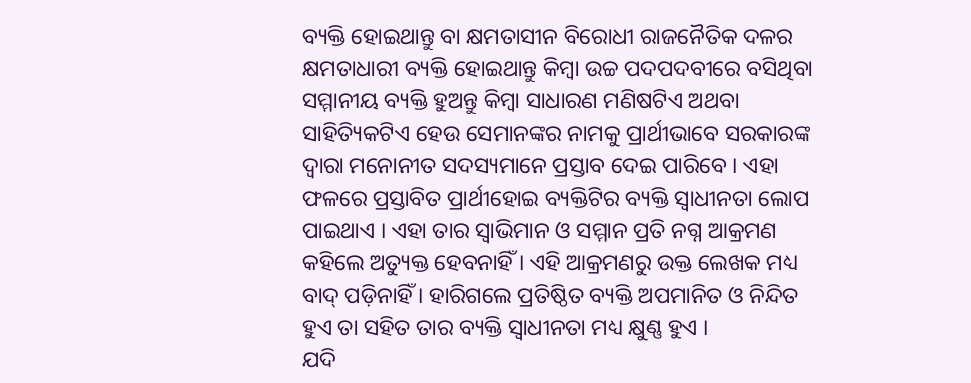ବ୍ୟକ୍ତି ହୋଇଥାନ୍ତୁ ବା କ୍ଷମତାସୀନ ବିରୋଧୀ ରାଜନୈତିକ ଦଳର କ୍ଷମତାଧାରୀ ବ୍ୟକ୍ତି ହୋଇଥାନ୍ତୁ କିମ୍ବା ଉଚ୍ଚ ପଦପଦବୀରେ ବସିଥିବା ସମ୍ମାନୀୟ ବ୍ୟକ୍ତି ହୁଅନ୍ତୁ କିମ୍ବା ସାଧାରଣ ମଣିଷଟିଏ ଅଥବା ସାହିତ୍ୟିକଟିଏ ହେଉ ସେମାନଙ୍କର ନାମକୁ ପ୍ରାର୍ଥୀଭାବେ ସରକାରଙ୍କ ଦ୍ୱାରା ମନୋନୀତ ସଦସ୍ୟମାନେ ପ୍ରସ୍ତାବ ଦେଇ ପାରିବେ । ଏହା ଫଳରେ ପ୍ରସ୍ତାବିତ ପ୍ରାର୍ଥୀହୋଇ ବ୍ୟକ୍ତିଟିର ବ୍ୟକ୍ତି ସ୍ୱାଧୀନତା ଲୋପ ପାଇଥାଏ । ଏହା ତାର ସ୍ୱାଭିମାନ ଓ ସମ୍ମାନ ପ୍ରତି ନଗ୍ନ ଆକ୍ରମଣ କହିଲେ ଅତ୍ୟୁକ୍ତ ହେବନାହିଁ । ଏହି ଆକ୍ରମଣରୁ ଉକ୍ତ ଲେଖକ ମଧ୍ୟ ବାଦ୍ ପଡ଼ିନାହିଁ । ହାରିଗଲେ ପ୍ରତିଷ୍ଠିତ ବ୍ୟକ୍ତି ଅପମାନିତ ଓ ନିନ୍ଦିତ ହୁଏ ତା ସହିତ ତାର ବ୍ୟକ୍ତି ସ୍ୱାଧୀନତା ମଧ୍ୟ କ୍ଷୁଣ୍ଣ ହୁଏ ।
ଯଦି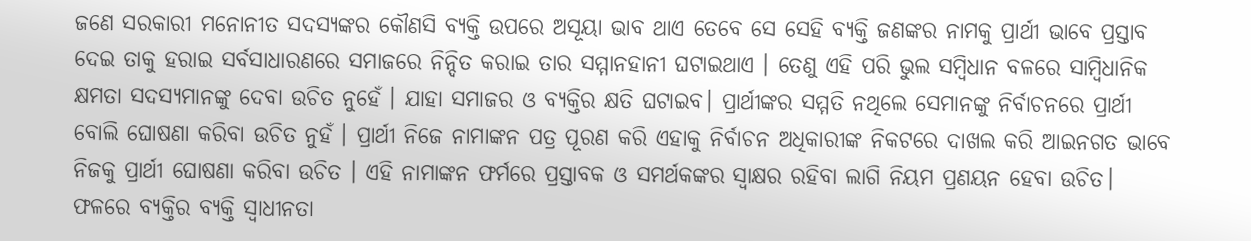ଜଣେ ସରକାରୀ ମନୋନୀତ ସଦସ୍ୟଙ୍କର କୌଣସି ବ୍ୟକ୍ତି ଉପରେ ଅସୂୟା ଭାବ ଥାଏ ତେବେ ସେ ସେହି ବ୍ୟକ୍ତି ଜଣଙ୍କର ନାମକୁ ପ୍ରାର୍ଥୀ ଭାବେ ପ୍ରସ୍ତାବ ଦେଇ ତାକୁ ହରାଇ ସର୍ବସାଧାରଣରେ ସମାଜରେ ନିନ୍ଦିତ କରାଇ ତାର ସମ୍ମାନହାନୀ ଘଟାଇଥାଏ । ତେଣୁ ଏହି ପରି ଭୁଲ ସମ୍ବିଧାନ ବଳରେ ସାମ୍ବିଧାନିକ କ୍ଷମତା ସଦସ୍ୟମାନଙ୍କୁ ଦେବା ଉଚିତ ନୁହେଁ । ଯାହା ସମାଜର ଓ ବ୍ୟକ୍ତିର କ୍ଷତି ଘଟାଇବ। ପ୍ରାର୍ଥୀଙ୍କର ସମ୍ମତି ନଥିଲେ ସେମାନଙ୍କୁ ନିର୍ବାଚନରେ ପ୍ରାର୍ଥୀ ବୋଲି ଘୋଷଣା କରିବା ଉଚିତ ନୁହଁ । ପ୍ରାର୍ଥୀ ନିଜେ ନାମାଙ୍କନ ପତ୍ର ପୂରଣ କରି ଏହାକୁ ନିର୍ବାଚନ ଅଧିକାରୀଙ୍କ ନିକଟରେ ଦାଖଲ କରି ଆଇନଗତ ଭାବେ ନିଜକୁ ପ୍ରାର୍ଥୀ ଘୋଷଣା କରିବା ଉଚିତ । ଏହି ନାମାଙ୍କନ ଫର୍ମରେ ପ୍ରସ୍ତାବକ ଓ ସମର୍ଥକଙ୍କର ସ୍ୱାକ୍ଷର ରହିବା ଲାଗି ନିୟମ ପ୍ରଣୟନ ହେବା ଉଚିତ। ଫଳରେ ବ୍ୟକ୍ତିର ବ୍ୟକ୍ତି ସ୍ୱାଧୀନତା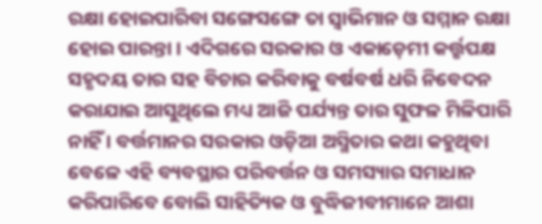ରକ୍ଷା ହୋଇପାରିବା ସଙ୍ଗେସଙ୍ଗେ ତା ସ୍ୱାଭିମାନ ଓ ସମ୍ମାନ ରକ୍ଷା ହୋଇ ପାରନ୍ତା । ଏଦିଗରେ ସରକାର ଓ ଏକାଡ଼େମୀ କର୍ତ୍ତୃପକ୍ଷ ସହୃଦୟ ତାର ସହ ବିଚାର କରିବାକୁ ବର୍ଷବର୍ଷ ଧରି ନିବେଦନ କରାଯାଇ ଆସୁଥିଲେ ମଧ୍ୟ ଆଜି ପର୍ଯ୍ୟନ୍ତ ତାର ସୁଫଳ ମିଳିପାରି ନାହିଁ । ବର୍ତ୍ତମାନର ସରକାର ଓଡ଼ିଆ ଅସ୍ମିତାର କଥା କହୁଥିବା ବେଳେ ଏହି ବ୍ୟବସ୍ଥାର ପରିବର୍ତ୍ତନ ଓ ସମସ୍ୟାର ସମାଧାନ କରିପାରିବେ ବୋଲି ସାହିତ୍ୟିକ ଓ ବୁଦ୍ଧିଜୀବୀମାନେ ଆଶା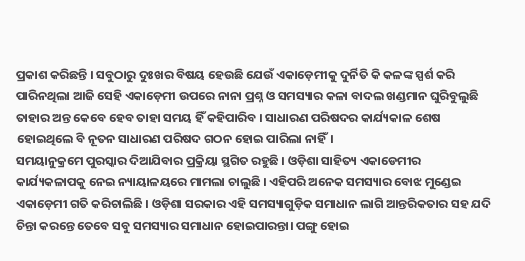ପ୍ରକାଶ କରିଛନ୍ତି । ସବୁଠାରୁ ଦୁଃଖର ବିଷୟ ହେଉଛି ଯେଉଁ ଏକାଡ଼େମୀକୁ ଦୁର୍ନିତି କି କଳଙ୍କ ସ୍ପର୍ଶ କରି ପାରିନଥିଲା ଆଜି ସେହି ଏକାଡ଼େମୀ ଉପରେ ନାନା ପ୍ରଶ୍ନ ଓ ସମସ୍ୟାର କଳା ବାଦଲ ଖଣ୍ଡମାନ ଘୁରିବୁଲୁଛି ତାହାର ଅନ୍ତ କେବେ ହେବ ତାହା ସମୟ ହିଁ କହିପାରିବ । ସାଧାରଣ ପରିଷଦର କାର୍ଯ୍ୟକାଳ ଶେଷ ହୋଇଥିଲେ ବି ନୂତନ ସାଧାରଣ ପରିଷଦ ଗଠନ ହୋଇ ପାରିଲା ନାହିଁ।
ସମୟାନୁକ୍ରମେ ପୁରସ୍କାର ଦିଆଯିବାର ପ୍ରକ୍ରିୟା ସ୍ଥଗିତ ରହୁଛି । ଓଡ଼ିଶା ସାହିତ୍ୟ ଏକାଡେମୀର କାର୍ଯ୍ୟକଳାପକୁ ନେଇ ନ୍ୟାୟାଳୟରେ ମାମଲା ଚାଲୁଛି । ଏହିପରି ଅନେକ ସମସ୍ୟାର ବୋଝ ମୁଣ୍ଡେଇ ଏକାଡ଼େମୀ ଗତି କରିଚାଲିଛି । ଓଡ଼ିଶା ସରକାର ଏହି ସମସ୍ୟାଗୁଡ଼ିକ ସମାଧାନ ଲାଗି ଆନ୍ତରିକତାର ସହ ଯଦି ଚିନ୍ତା କରନ୍ତେ ତେବେ ସବୁ ସମସ୍ୟାର ସମାଧାନ ହୋଇପାରନ୍ତା। ପଙ୍ଗୁ ହୋଇ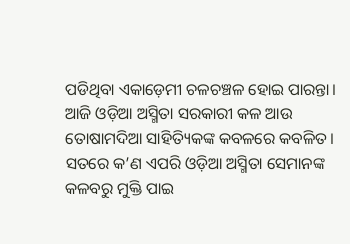ପଡିଥିବା ଏକାଡ଼େମୀ ଚଳଚଞ୍ଚଳ ହୋଇ ପାରନ୍ତା।
ଆଜି ଓଡ଼ିଆ ଅସ୍ମିତା ସରକାରୀ କଳ ଆଉ ତୋଷାମଦିଆ ସାହିତ୍ୟିକଙ୍କ କବଳରେ କବଳିତ। ସତରେ କ’ଣ ଏପରି ଓଡ଼ିଆ ଅସ୍ମିତା ସେମାନଙ୍କ କଳବରୁ ମୁକ୍ତି ପାଇ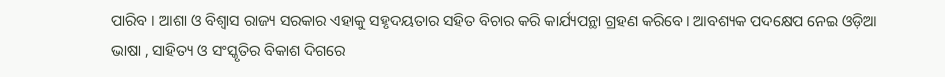ପାରିବ । ଆଶା ଓ ବିଶ୍ୱାସ ରାଜ୍ୟ ସରକାର ଏହାକୁ ସହୃଦୟତାର ସହିତ ବିଚାର କରି କାର୍ଯ୍ୟପନ୍ଥା ଗ୍ରହଣ କରିବେ। ଆବଶ୍ୟକ ପଦକ୍ଷେପ ନେଇ ଓଡ଼ିଆ ଭାଷା , ସାହିତ୍ୟ ଓ ସଂସ୍କୃତିର ବିକାଶ ଦିଗରେ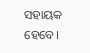ସହାୟକ ହେବେ।